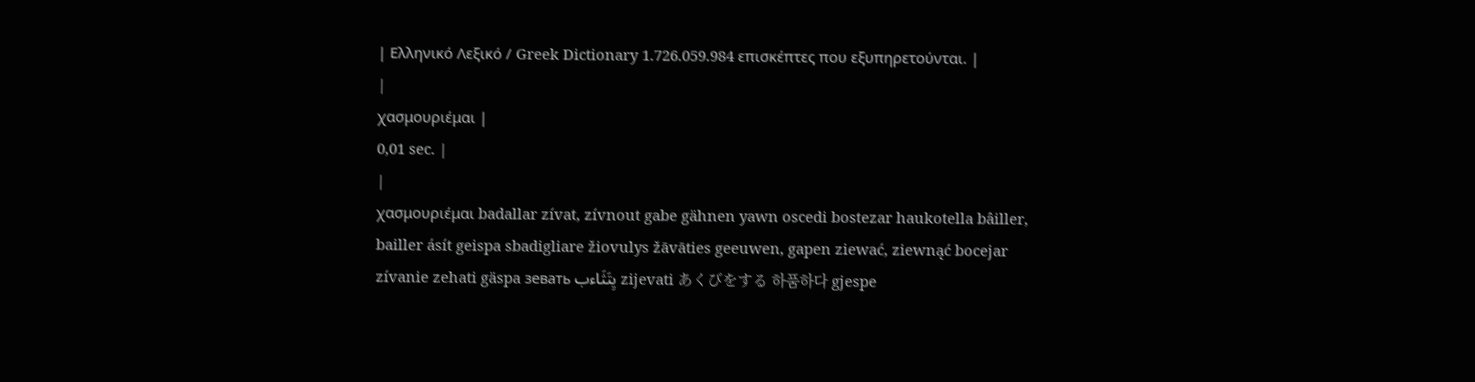| Ελληνικό Λεξικό / Greek Dictionary 1.726.059.984 επισκέπτες που εξυπηρετούνται. |
|
χασμουριέμαι |
0,01 sec. |
|
χασμουριέμαι badallar zívat, zívnout gabe gähnen yawn oscedi bostezar haukotella bâiller, bailler ásít geispa sbadigliare žiovulys žāvāties geeuwen, gapen ziewać, ziewnąć bocejar zívanie zehati gäspa зевать يِتَثَاءب zijevati あくびをする 하품하다 gjespe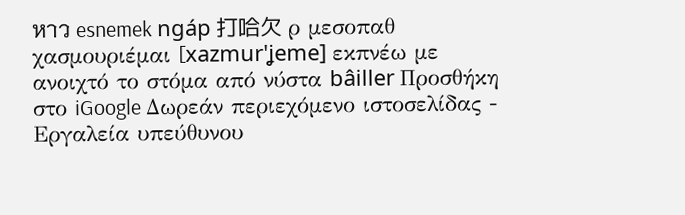หาว esnemek ngáp 打哈欠 ρ μεσοπαθ χασμουριέμαι [xazmur'ʝeme] εκπνέω με ανοιχτό το στόμα από νύστα bâiller Προσθήκη στο iGoogle Δωρεάν περιεχόμενο ιστοσελίδας - Εργαλεία υπεύθυνου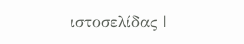ιστοσελίδας |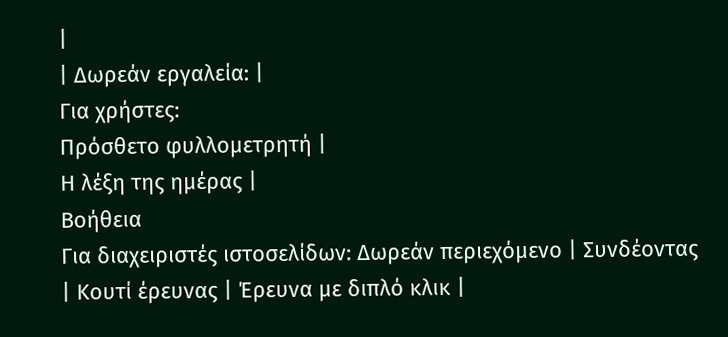|
| Δωρεάν εργαλεία: |
Για χρήστες:
Πρόσθετο φυλλομετρητή |
Η λέξη της ημέρας |
Βοήθεια
Για διαχειριστές ιστοσελίδων: Δωρεάν περιεχόμενο | Συνδέοντας | Κουτί έρευνας | Έρευνα με διπλό κλικ |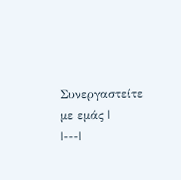Συνεργαστείτε με εμάς |
|---|